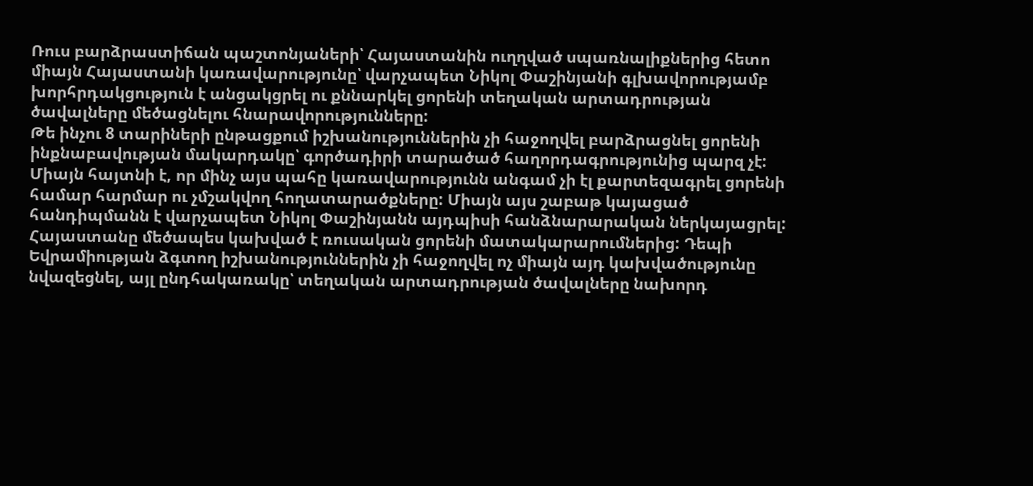Ռուս բարձրաստիճան պաշտոնյաների՝ Հայաստանին ուղղված սպառնալիքներից հետո միայն Հայաստանի կառավարությունը՝ վարչապետ Նիկոլ Փաշինյանի գլխավորությամբ խորհրդակցություն է անցակցրել ու քննարկել ցորենի տեղական արտադրության ծավալները մեծացնելու հնարավորությունները:
Թե ինչու 8 տարիների ընթացքում իշխանություններին չի հաջողվել բարձրացնել ցորենի ինքնաբավության մակարդակը՝ գործադիրի տարածած հաղորդագրությունից պարզ չէ: Միայն հայտնի է, որ մինչ այս պահը կառավարությունն անգամ չի էլ քարտեզագրել ցորենի համար հարմար ու չմշակվող հողատարածքները: Միայն այս շաբաթ կայացած հանդիպմանն է վարչապետ Նիկոլ Փաշինյանն այդպիսի հանձնարարական ներկայացրել:
Հայաստանը մեծապես կախված է ռուսական ցորենի մատակարարումներից: Դեպի Եվրամիության ձգտող իշխանություններին չի հաջողվել ոչ միայն այդ կախվածությունը նվազեցնել, այլ ընդհակառակը՝ տեղական արտադրության ծավալները նախորդ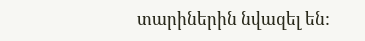տարիներին նվազել են: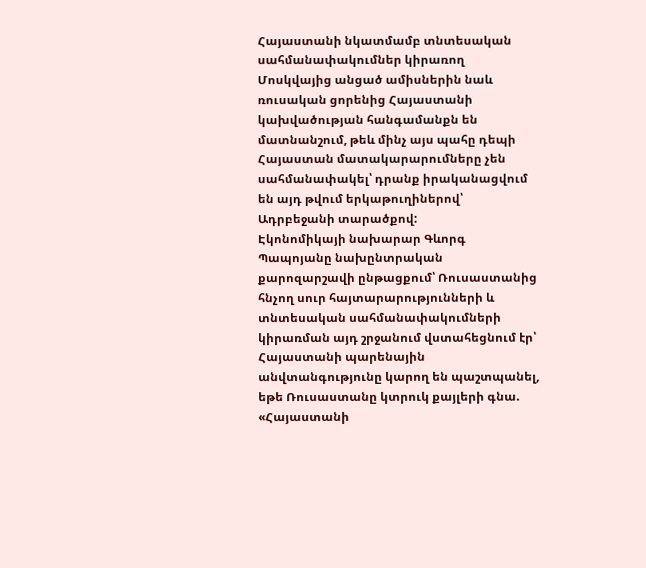Հայաստանի նկատմամբ տնտեսական սահմանափակումներ կիրառող Մոսկվայից անցած ամիսներին նաև ռուսական ցորենից Հայաստանի կախվածության հանգամանքն են մատնանշում, թեև մինչ այս պահը դեպի Հայաստան մատակարարումները չեն սահմանափակել՝ դրանք իրականացվում են այդ թվում երկաթուղիներով՝ Ադրբեջանի տարածքով:
Էկոնոմիկայի նախարար Գևորգ Պապոյանը նախընտրական քարոզարշավի ընթացքում՝ Ռուսաստանից հնչող սուր հայտարարությունների և տնտեսական սահմանափակումների կիրառման այդ շրջանում վստահեցնում էր՝ Հայաստանի պարենային անվտանգությունը կարող են պաշտպանել, եթե Ռուսաստանը կտրուկ քայլերի գնա.
«Հայաստանի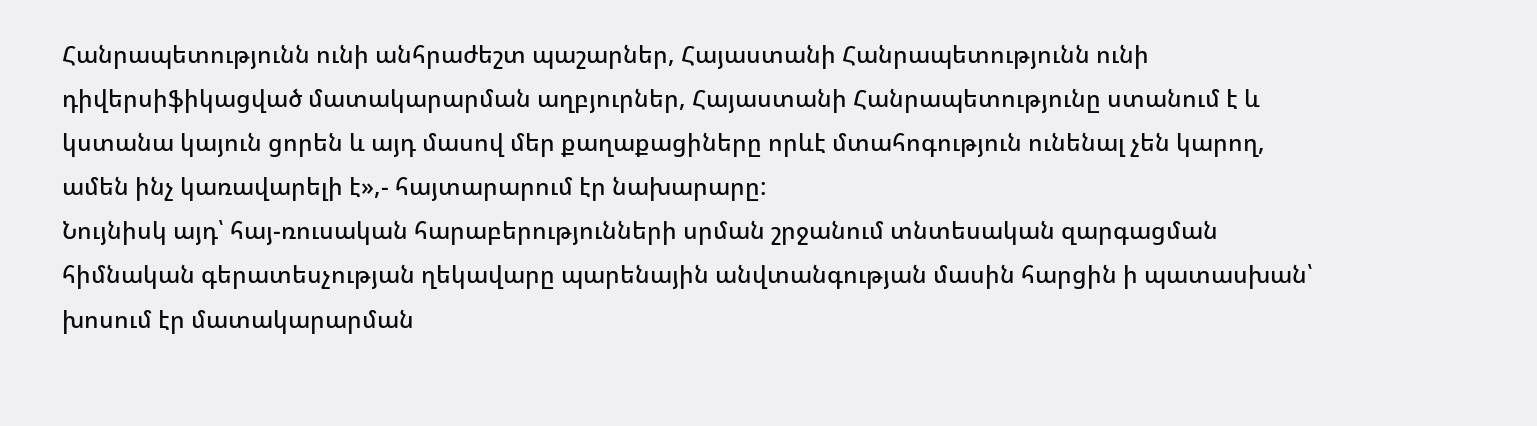Հանրապետությունն ունի անհրաժեշտ պաշարներ, Հայաստանի Հանրապետությունն ունի դիվերսիֆիկացված մատակարարման աղբյուրներ, Հայաստանի Հանրապետությունը ստանում է և կստանա կայուն ցորեն և այդ մասով մեր քաղաքացիները որևէ մտահոգություն ունենալ չեն կարող, ամեն ինչ կառավարելի է»,- հայտարարում էր նախարարը:
Նույնիսկ այդ՝ հայ-ռուսական հարաբերությունների սրման շրջանում տնտեսական զարգացման հիմնական գերատեսչության ղեկավարը պարենային անվտանգության մասին հարցին ի պատասխան՝ խոսում էր մատակարարման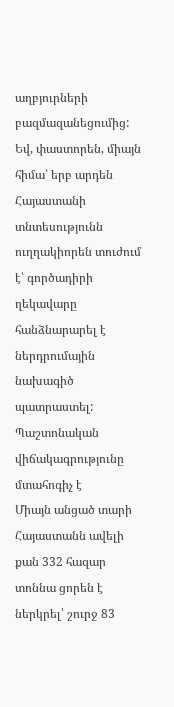աղբյուրների բազմազանեցումից: Եվ, փաստորեն, միայն հիմա՝ երբ արդեն Հայաստանի տնտեսությունն ուղղակիորեն տուժում է՝ գործադիրի ղեկավարը հանձնարարել է ներդրումային նախագիծ պատրաստել:
Պաշտոնական վիճակագրությունը մտահոգիչ է
Միայն անցած տարի Հայաստանն ավելի քան 332 հազար տոննա ցորեն է ներկրել՝ շուրջ 83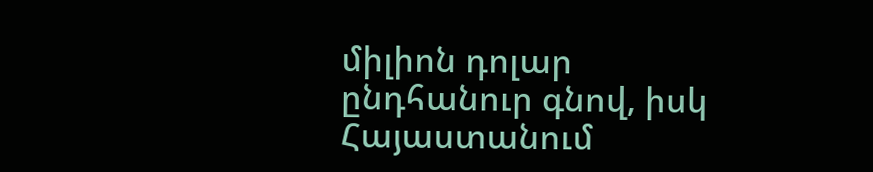միլիոն դոլար ընդհանուր գնով, իսկ Հայաստանում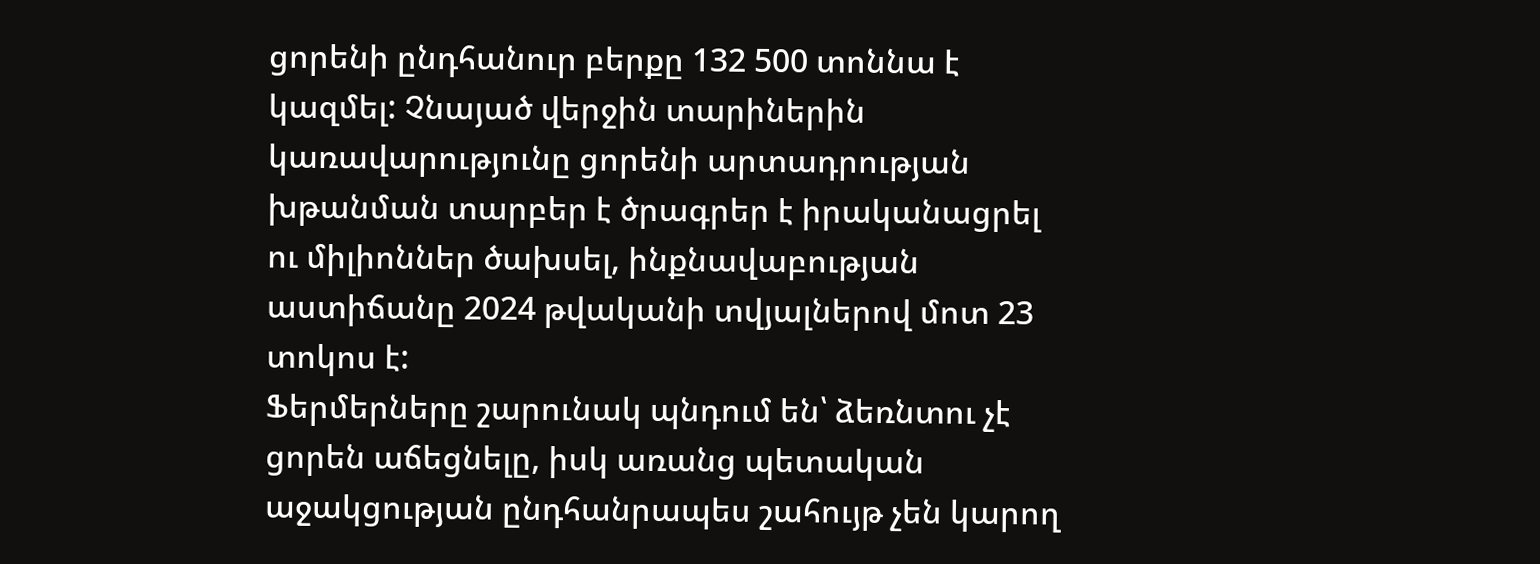ցորենի ընդհանուր բերքը 132 500 տոննա է կազմել: Չնայած վերջին տարիներին կառավարությունը ցորենի արտադրության խթանման տարբեր է ծրագրեր է իրականացրել ու միլիոններ ծախսել, ինքնավաբության աստիճանը 2024 թվականի տվյալներով մոտ 23 տոկոս է:
Ֆերմերները շարունակ պնդում են՝ ձեռնտու չէ ցորեն աճեցնելը, իսկ առանց պետական աջակցության ընդհանրապես շահույթ չեն կարող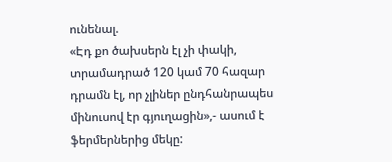ունենալ.
«Էդ քո ծախսերն էլ չի փակի, տրամադրած 120 կամ 70 հազար դրամն էլ, որ չլիներ ընդհանրապես մինուսով էր գյուղացին»,- ասում է ֆերմերներից մեկը: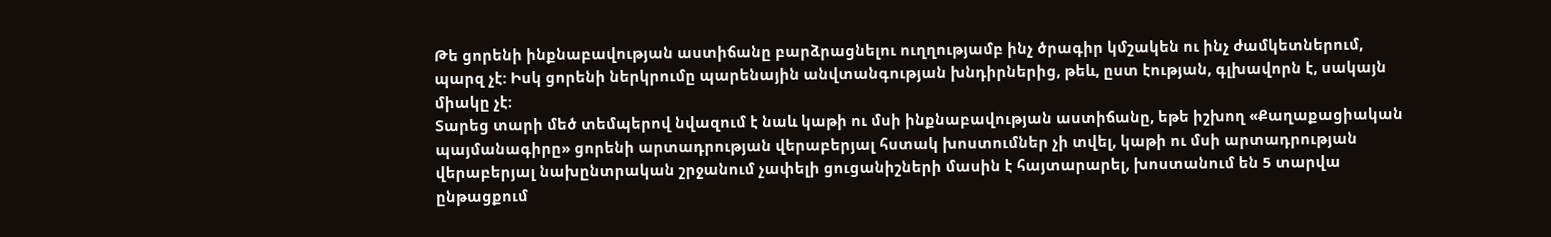Թե ցորենի ինքնաբավության աստիճանը բարձրացնելու ուղղությամբ ինչ ծրագիր կմշակեն ու ինչ ժամկետներում, պարզ չէ: Իսկ ցորենի ներկրումը պարենային անվտանգության խնդիրներից, թեև, ըստ էության, գլխավորն է, սակայն միակը չէ:
Տարեց տարի մեծ տեմպերով նվազում է նաև կաթի ու մսի ինքնաբավության աստիճանը, եթե իշխող «Քաղաքացիական պայմանագիրը» ցորենի արտադրության վերաբերյալ հստակ խոստումներ չի տվել, կաթի ու մսի արտադրության վերաբերյալ նախընտրական շրջանում չափելի ցուցանիշների մասին է հայտարարել, խոստանում են 5 տարվա ընթացքում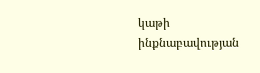կաթի ինքնաբավության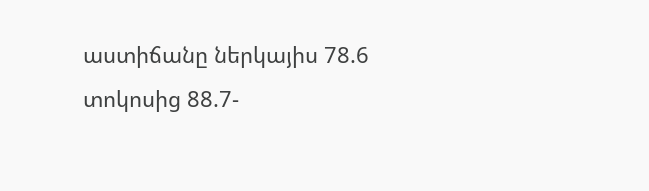աստիճանը ներկայիս 78.6 տոկոսից 88.7-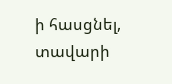ի հասցնել, տավարի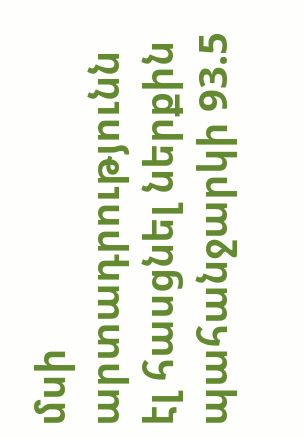մսի արտադրությունն էլ հասցնել ներքին պահանջարկի 93.5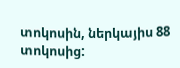տոկոսին, ներկայիս 88 տոկոսից: